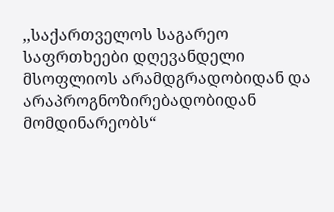,,საქართველოს საგარეო საფრთხეები დღევანდელი მსოფლიოს არამდგრადობიდან და არაპროგნოზირებადობიდან მომდინარეობს“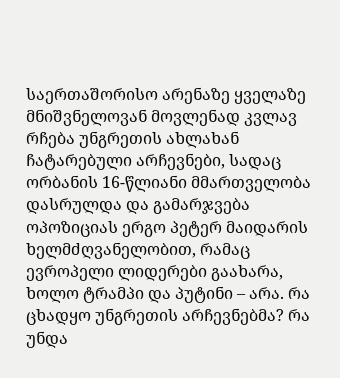საერთაშორისო არენაზე ყველაზე მნიშვნელოვან მოვლენად კვლავ რჩება უნგრეთის ახლახან ჩატარებული არჩევნები, სადაც ორბანის 16-წლიანი მმართველობა დასრულდა და გამარჯვება ოპოზიციას ერგო პეტერ მაიდარის ხელმძღვანელობით, რამაც ევროპელი ლიდერები გაახარა, ხოლო ტრამპი და პუტინი – არა. რა ცხადყო უნგრეთის არჩევნებმა? რა უნდა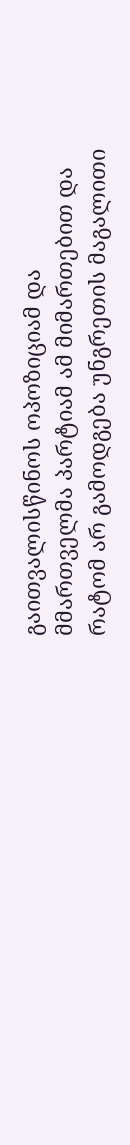გაითვალისწინოს ოპოზიციამ და მმართველმა პარტიამ ამ მიმართებით და რატომ არ გამოდგება უნგრეთის მაგალითი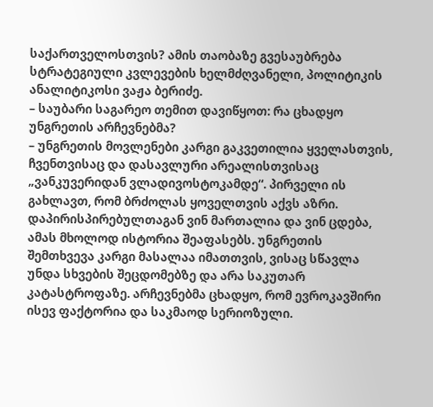საქართველოსთვის? ამის თაობაზე გვესაუბრება სტრატეგიული კვლევების ხელმძღვანელი, პოლიტიკის ანალიტიკოსი ვაჟა ბერიძე.
– საუბარი საგარეო თემით დავიწყოთ: რა ცხადყო უნგრეთის არჩევნებმა?
– უნგრეთის მოვლენები კარგი გაკვეთილია ყველასთვის, ჩვენთვისაც და დასავლური არეალისთვისაც „ვანკუვერიდან ვლადივოსტოკამდე“. პირველი ის გახლავთ, რომ ბრძოლას ყოველთვის აქვს აზრი. დაპირისპირებულთაგან ვინ მართალია და ვინ ცდება, ამას მხოლოდ ისტორია შეაფასებს. უნგრეთის შემთხვევა კარგი მასალაა იმათთვის, ვისაც სწავლა უნდა სხვების შეცდომებზე და არა საკუთარ კატასტროფაზე. არჩევნებმა ცხადყო, რომ ევროკავშირი ისევ ფაქტორია და საკმაოდ სერიოზული.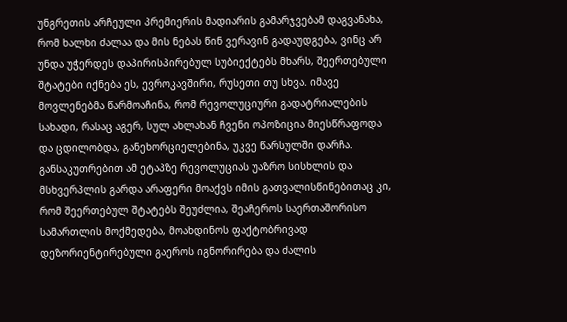უნგრეთის არჩეული პრემიერის მადიარის გამარჯვებამ დაგვანახა, რომ ხალხი ძალაა და მის ნებას წინ ვერავინ გადაუდგება, ვინც არ უნდა უჭერდეს დაპირისპირებულ სუბიექტებს მხარს, შეერთებული შტატები იქნება ეს, ევროკავშირი, რუსეთი თუ სხვა. იმავე მოვლენებმა წარმოაჩინა, რომ რევოლუციური გადატრიალების სახადი, რასაც აგერ, სულ ახლახან ჩვენი ოპოზიცია მიესწრაფოდა და ცდილობდა, განეხორციელებინა, უკვე წარსულში დარჩა. განსაკუთრებით ამ ეტაპზე რევოლუციას უაზრო სისხლის და მსხვერპლის გარდა არაფერი მოაქვს იმის გათვალისწინებითაც კი, რომ შეერთებულ შტატებს შეუძლია, შეაჩეროს საერთაშორისო სამართლის მოქმედება, მოახდინოს ფაქტობრივად დეზორიენტირებული გაეროს იგნორირება და ძალის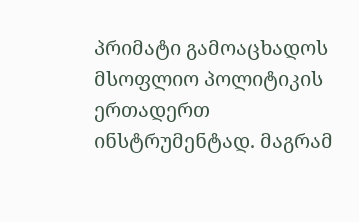პრიმატი გამოაცხადოს მსოფლიო პოლიტიკის ერთადერთ ინსტრუმენტად. მაგრამ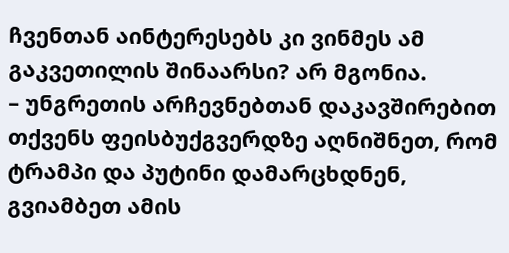ჩვენთან აინტერესებს კი ვინმეს ამ გაკვეთილის შინაარსი? არ მგონია.
– უნგრეთის არჩევნებთან დაკავშირებით თქვენს ფეისბუქგვერდზე აღნიშნეთ, რომ ტრამპი და პუტინი დამარცხდნენ, გვიამბეთ ამის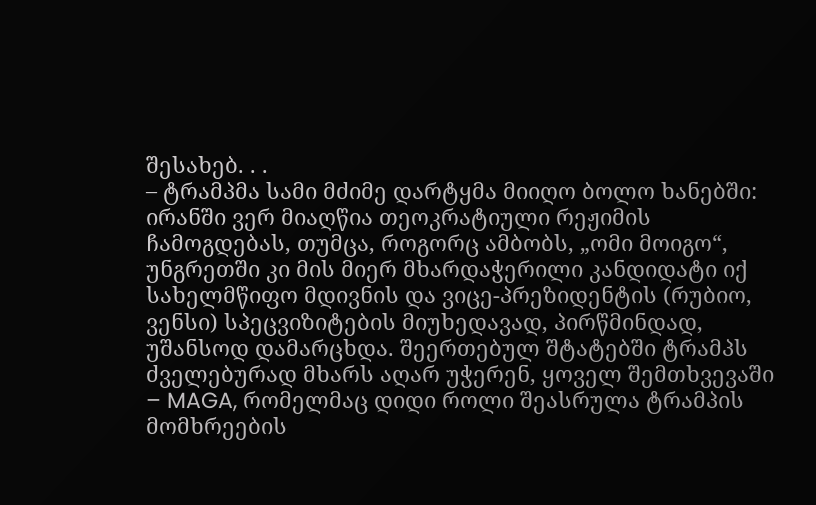შესახებ. . .
– ტრამპმა სამი მძიმე დარტყმა მიიღო ბოლო ხანებში: ირანში ვერ მიაღწია თეოკრატიული რეჟიმის ჩამოგდებას, თუმცა, როგორც ამბობს, „ომი მოიგო“, უნგრეთში კი მის მიერ მხარდაჭერილი კანდიდატი იქ სახელმწიფო მდივნის და ვიცე-პრეზიდენტის (რუბიო, ვენსი) სპეცვიზიტების მიუხედავად, პირწმინდად, უშანსოდ დამარცხდა. შეერთებულ შტატებში ტრამპს ძველებურად მხარს აღარ უჭერენ, ყოველ შემთხვევაში – MAGA, რომელმაც დიდი როლი შეასრულა ტრამპის მომხრეების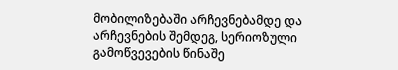მობილიზებაში არჩევნებამდე და არჩევნების შემდეგ, სერიოზული გამოწვევების წინაშე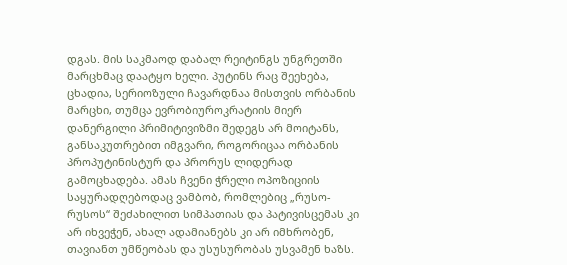დგას. მის საკმაოდ დაბალ რეიტინგს უნგრეთში მარცხმაც დაატყო ხელი. პუტინს რაც შეეხება, ცხადია, სერიოზული ჩავარდნაა მისთვის ორბანის მარცხი, თუმცა ევრობიუროკრატიის მიერ დანერგილი პრიმიტივიზმი შედეგს არ მოიტანს, განსაკუთრებით იმგვარი, როგორიცაა ორბანის პროპუტინისტურ და პრორუს ლიდერად გამოცხადება. ამას ჩვენი ჭრელი ოპოზიციის საყურადღებოდაც ვამბობ, რომლებიც „რუსო-რუსოს“ შეძახილით სიმპათიას და პატივისცემას კი არ იხვეჭენ, ახალ ადამიანებს კი არ იმხრობენ, თავიანთ უმწეობას და უსუსურობას უსვამენ ხაზს.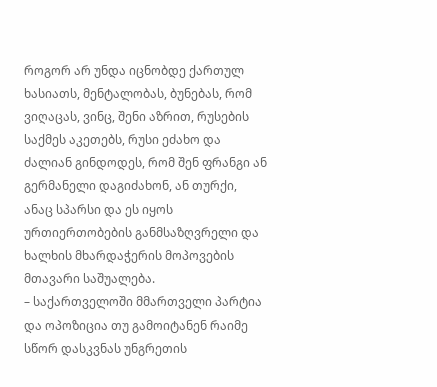როგორ არ უნდა იცნობდე ქართულ ხასიათს, მენტალობას, ბუნებას, რომ ვიღაცას, ვინც, შენი აზრით, რუსების საქმეს აკეთებს, რუსი ეძახო და ძალიან გინდოდეს, რომ შენ ფრანგი ან გერმანელი დაგიძახონ, ან თურქი, ანაც სპარსი და ეს იყოს ურთიერთობების განმსაზღვრელი და ხალხის მხარდაჭერის მოპოვების მთავარი საშუალება.
– საქართველოში მმართველი პარტია და ოპოზიცია თუ გამოიტანენ რაიმე სწორ დასკვნას უნგრეთის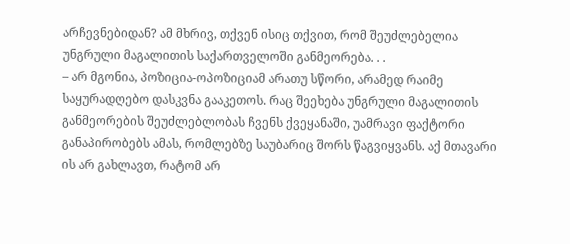არჩევნებიდან? ამ მხრივ, თქვენ ისიც თქვით, რომ შეუძლებელია უნგრული მაგალითის საქართველოში განმეორება. . .
– არ მგონია, პოზიცია-ოპოზიციამ არათუ სწორი, არამედ რაიმე საყურადღებო დასკვნა გააკეთოს. რაც შეეხება უნგრული მაგალითის განმეორების შეუძლებლობას ჩვენს ქვეყანაში, უამრავი ფაქტორი განაპირობებს ამას, რომლებზე საუბარიც შორს წაგვიყვანს. აქ მთავარი ის არ გახლავთ, რატომ არ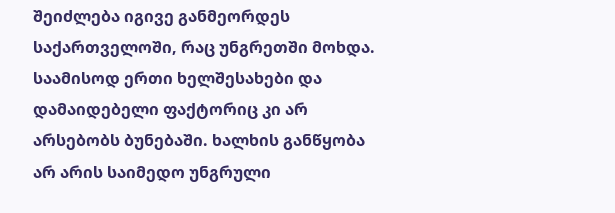შეიძლება იგივე განმეორდეს საქართველოში, რაც უნგრეთში მოხდა. საამისოდ ერთი ხელშესახები და დამაიდებელი ფაქტორიც კი არ არსებობს ბუნებაში. ხალხის განწყობა არ არის საიმედო უნგრული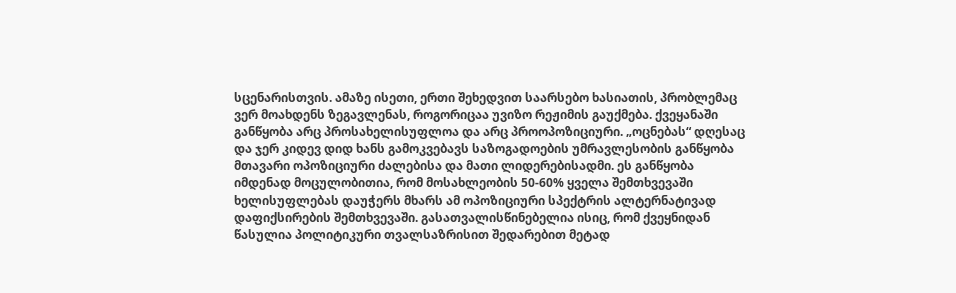სცენარისთვის. ამაზე ისეთი, ერთი შეხედვით საარსებო ხასიათის, პრობლემაც ვერ მოახდენს ზეგავლენას, როგორიცაა უვიზო რეჟიმის გაუქმება. ქვეყანაში განწყობა არც პროსახელისუფლოა და არც პროოპოზიციური. „ოცნებას“ დღესაც და ჯერ კიდევ დიდ ხანს გამოკვებავს საზოგადოების უმრავლესობის განწყობა მთავარი ოპოზიციური ძალებისა და მათი ლიდერებისადმი. ეს განწყობა იმდენად მოცულობითია, რომ მოსახლეობის 50-60% ყველა შემთხვევაში ხელისუფლებას დაუჭერს მხარს ამ ოპოზიციური სპექტრის ალტერნატივად დაფიქსირების შემთხვევაში. გასათვალისწინებელია ისიც, რომ ქვეყნიდან წასულია პოლიტიკური თვალსაზრისით შედარებით მეტად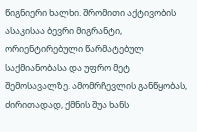წიგნიერი ხალხი. შრომითი აქტივობის ასაკისაა ბევრი მიგრანტი, ორიენტირებული წარმატებულ საქმიანობასა და უფრო მეტ შემოსავალზე. ამომრჩევლის განწყობას, ძირითადად, ქმნის შუა ხანს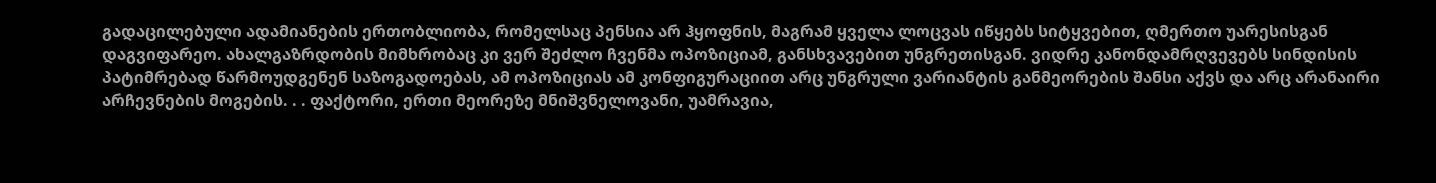გადაცილებული ადამიანების ერთობლიობა, რომელსაც პენსია არ ჰყოფნის, მაგრამ ყველა ლოცვას იწყებს სიტყვებით, ღმერთო უარესისგან დაგვიფარეო. ახალგაზრდობის მიმხრობაც კი ვერ შეძლო ჩვენმა ოპოზიციამ, განსხვავებით უნგრეთისგან. ვიდრე კანონდამრღვევებს სინდისის პატიმრებად წარმოუდგენენ საზოგადოებას, ამ ოპოზიციას ამ კონფიგურაციით არც უნგრული ვარიანტის განმეორების შანსი აქვს და არც არანაირი არჩევნების მოგების. . . ფაქტორი, ერთი მეორეზე მნიშვნელოვანი, უამრავია,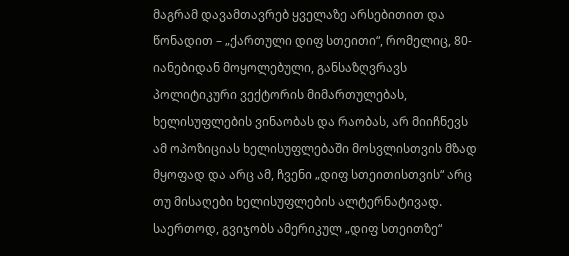მაგრამ დავამთავრებ ყველაზე არსებითით და წონადით – „ქართული დიფ სთეითი“, რომელიც, 80-იანებიდან მოყოლებული, განსაზღვრავს პოლიტიკური ვექტორის მიმართულებას, ხელისუფლების ვინაობას და რაობას, არ მიიჩნევს ამ ოპოზიციას ხელისუფლებაში მოსვლისთვის მზად მყოფად და არც ამ, ჩვენი „დიფ სთეითისთვის“ არც თუ მისაღები ხელისუფლების ალტერნატივად. საერთოდ, გვიჯობს ამერიკულ „დიფ სთეითზე“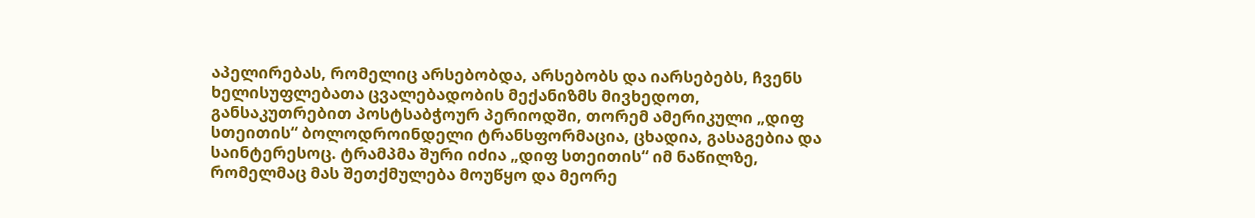აპელირებას, რომელიც არსებობდა, არსებობს და იარსებებს, ჩვენს ხელისუფლებათა ცვალებადობის მექანიზმს მივხედოთ, განსაკუთრებით პოსტსაბჭოურ პერიოდში, თორემ ამერიკული „დიფ სთეითის“ ბოლოდროინდელი ტრანსფორმაცია, ცხადია, გასაგებია და საინტერესოც. ტრამპმა შური იძია „დიფ სთეითის“ იმ ნაწილზე, რომელმაც მას შეთქმულება მოუწყო და მეორე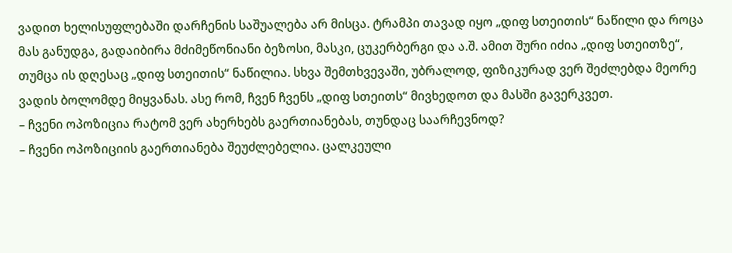ვადით ხელისუფლებაში დარჩენის საშუალება არ მისცა. ტრამპი თავად იყო „დიფ სთეითის“ ნაწილი და როცა მას განუდგა, გადაიბირა მძიმეწონიანი ბეზოსი, მასკი, ცუკერბერგი და ა.შ. ამით შური იძია „დიფ სთეითზე“, თუმცა ის დღესაც „დიფ სთეითის“ ნაწილია. სხვა შემთხვევაში, უბრალოდ, ფიზიკურად ვერ შეძლებდა მეორე ვადის ბოლომდე მიყვანას. ასე რომ, ჩვენ ჩვენს „დიფ სთეითს“ მივხედოთ და მასში გავერკვეთ.
– ჩვენი ოპოზიცია რატომ ვერ ახერხებს გაერთიანებას, თუნდაც საარჩევნოდ?
– ჩვენი ოპოზიციის გაერთიანება შეუძლებელია. ცალკეული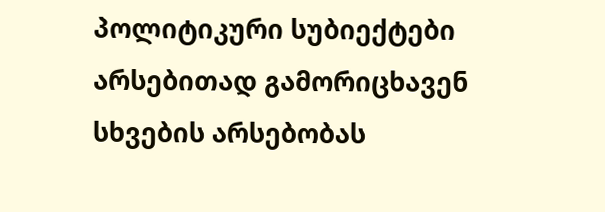პოლიტიკური სუბიექტები არსებითად გამორიცხავენ სხვების არსებობას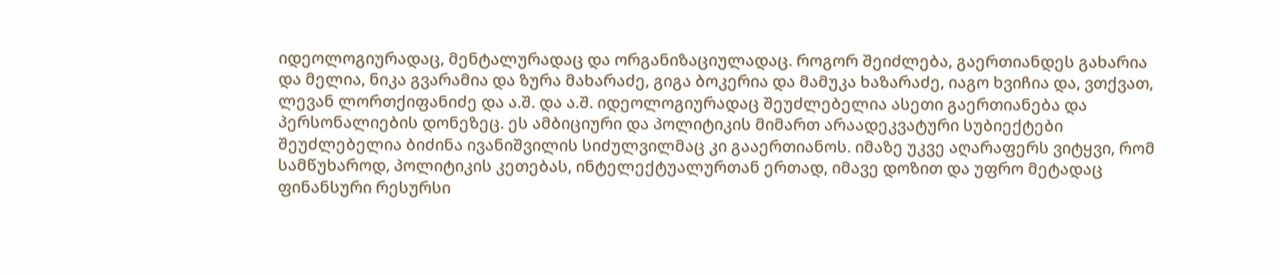იდეოლოგიურადაც, მენტალურადაც და ორგანიზაციულადაც. როგორ შეიძლება, გაერთიანდეს გახარია და მელია, ნიკა გვარამია და ზურა მახარაძე, გიგა ბოკერია და მამუკა ხაზარაძე, იაგო ხვიჩია და, ვთქვათ, ლევან ლორთქიფანიძე და ა.შ. და ა.შ. იდეოლოგიურადაც შეუძლებელია ასეთი გაერთიანება და პერსონალიების დონეზეც. ეს ამბიციური და პოლიტიკის მიმართ არაადეკვატური სუბიექტები შეუძლებელია ბიძინა ივანიშვილის სიძულვილმაც კი გააერთიანოს. იმაზე უკვე აღარაფერს ვიტყვი, რომ სამწუხაროდ, პოლიტიკის კეთებას, ინტელექტუალურთან ერთად, იმავე დოზით და უფრო მეტადაც ფინანსური რესურსი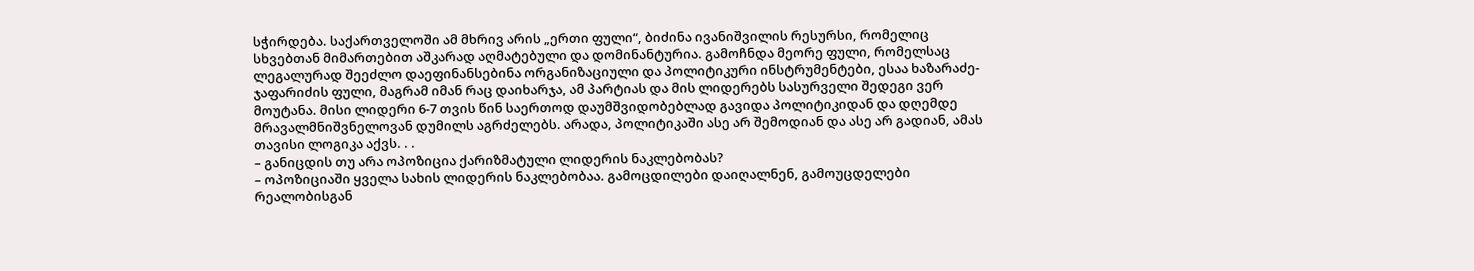სჭირდება. საქართველოში ამ მხრივ არის „ერთი ფული“, ბიძინა ივანიშვილის რესურსი, რომელიც სხვებთან მიმართებით აშკარად აღმატებული და დომინანტურია. გამოჩნდა მეორე ფული, რომელსაც ლეგალურად შეეძლო დაეფინანსებინა ორგანიზაციული და პოლიტიკური ინსტრუმენტები, ესაა ხაზარაძე-ჯაფარიძის ფული, მაგრამ იმან რაც დაიხარჯა, ამ პარტიას და მის ლიდერებს სასურველი შედეგი ვერ მოუტანა. მისი ლიდერი 6-7 თვის წინ საერთოდ დაუმშვიდობებლად გავიდა პოლიტიკიდან და დღემდე მრავალმნიშვნელოვან დუმილს აგრძელებს. არადა, პოლიტიკაში ასე არ შემოდიან და ასე არ გადიან, ამას თავისი ლოგიკა აქვს. . .
– განიცდის თუ არა ოპოზიცია ქარიზმატული ლიდერის ნაკლებობას?
– ოპოზიციაში ყველა სახის ლიდერის ნაკლებობაა. გამოცდილები დაიღალნენ, გამოუცდელები რეალობისგან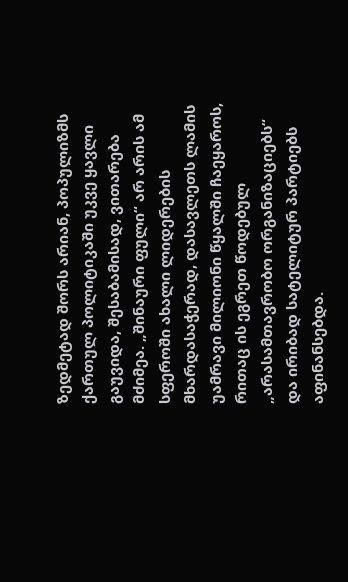ზედმეტად შორს არიან, პოპულიზმს ქართულ პოლიტიკაში უკვე ყავლი გაუვიდა, შესაბამისად, ვითარება მძიმეა. „შინაური ფული“ არ არის ამ სფეროში ახალი ლიდერების მხარდასაჭერად, დასავლეთს ლამის უამრავი მილიონი წყალში ჩაეყაროს, რითაც ის ეგრეთ წოდებულ „არასამთავრობო ორგანიზაციებს“ და ირიბად სატელიტურ პარტიებს აფინანსებდა.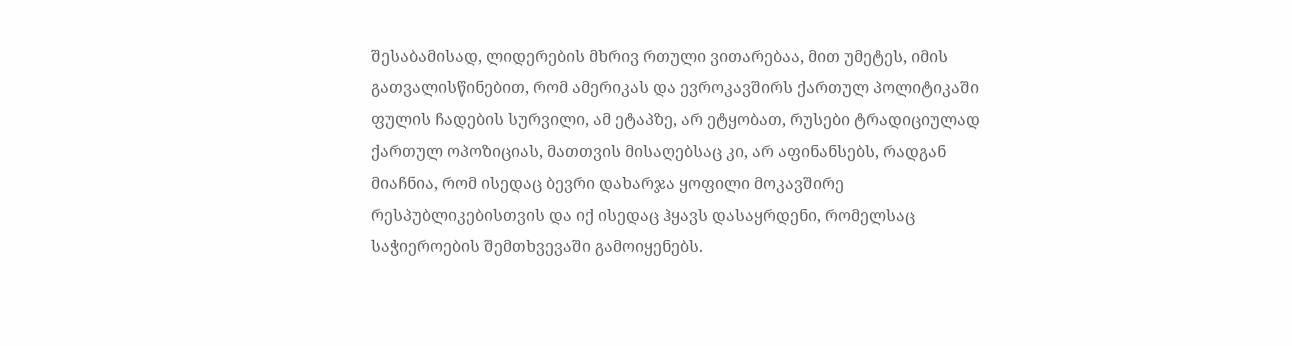შესაბამისად, ლიდერების მხრივ რთული ვითარებაა, მით უმეტეს, იმის გათვალისწინებით, რომ ამერიკას და ევროკავშირს ქართულ პოლიტიკაში ფულის ჩადების სურვილი, ამ ეტაპზე, არ ეტყობათ, რუსები ტრადიციულად ქართულ ოპოზიციას, მათთვის მისაღებსაც კი, არ აფინანსებს, რადგან მიაჩნია, რომ ისედაც ბევრი დახარჯა ყოფილი მოკავშირე რესპუბლიკებისთვის და იქ ისედაც ჰყავს დასაყრდენი, რომელსაც საჭიეროების შემთხვევაში გამოიყენებს.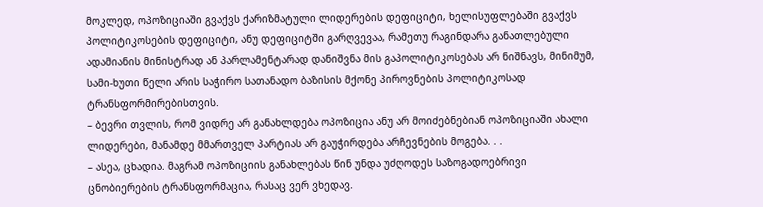მოკლედ, ოპოზიციაში გვაქვს ქარიზმატული ლიდერების დეფიციტი, ხელისუფლებაში გვაქვს პოლიტიკოსების დეფიციტი, ანუ დეფიციტში გარღვევაა, რამეთუ რაგინდარა განათლებული ადამიანის მინისტრად ან პარლამენტარად დანიშვნა მის გაპოლიტიკოსებას არ ნიშნავს, მინიმუმ, სამი-ხუთი წელი არის საჭირო სათანადო ბაზისის მქონე პიროვნების პოლიტიკოსად ტრანსფორმირებისთვის.
– ბევრი თვლის, რომ ვიდრე არ განახლდება ოპოზიცია ანუ არ მოიძებნებიან ოპოზიციაში ახალი ლიდერები, მანამდე მმართველ პარტიას არ გაუჭირდება არჩევნების მოგება. . .
– ასეა, ცხადია. მაგრამ ოპოზიციის განახლებას წინ უნდა უძღოდეს საზოგადოებრივი ცნობიერების ტრანსფორმაცია, რასაც ვერ ვხედავ.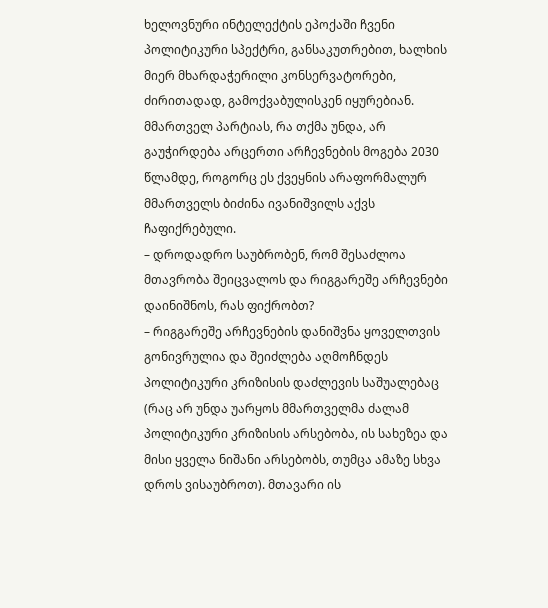ხელოვნური ინტელექტის ეპოქაში ჩვენი პოლიტიკური სპექტრი, განსაკუთრებით, ხალხის მიერ მხარდაჭერილი კონსერვატორები, ძირითადად, გამოქვაბულისკენ იყურებიან. მმართველ პარტიას, რა თქმა უნდა, არ გაუჭირდება არცერთი არჩევნების მოგება 2030 წლამდე, როგორც ეს ქვეყნის არაფორმალურ მმართველს ბიძინა ივანიშვილს აქვს ჩაფიქრებული.
– დროდადრო საუბრობენ, რომ შესაძლოა მთავრობა შეიცვალოს და რიგგარეშე არჩევნები დაინიშნოს, რას ფიქრობთ?
– რიგგარეშე არჩევნების დანიშვნა ყოველთვის გონივრულია და შეიძლება აღმოჩნდეს პოლიტიკური კრიზისის დაძლევის საშუალებაც (რაც არ უნდა უარყოს მმართველმა ძალამ პოლიტიკური კრიზისის არსებობა, ის სახეზეა და მისი ყველა ნიშანი არსებობს, თუმცა ამაზე სხვა დროს ვისაუბროთ). მთავარი ის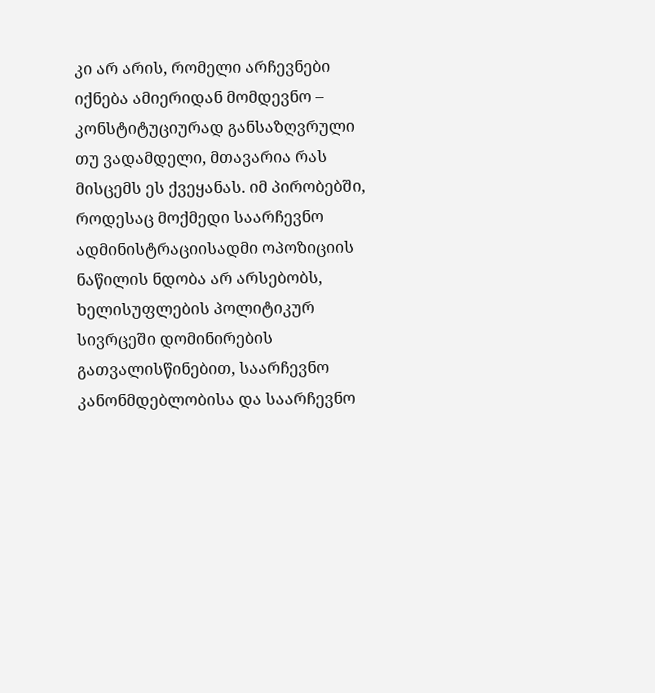კი არ არის, რომელი არჩევნები იქნება ამიერიდან მომდევნო – კონსტიტუციურად განსაზღვრული თუ ვადამდელი, მთავარია რას მისცემს ეს ქვეყანას. იმ პირობებში, როდესაც მოქმედი საარჩევნო ადმინისტრაციისადმი ოპოზიციის ნაწილის ნდობა არ არსებობს, ხელისუფლების პოლიტიკურ სივრცეში დომინირების გათვალისწინებით, საარჩევნო კანონმდებლობისა და საარჩევნო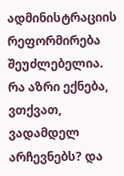ადმინისტრაციის რეფორმირება შეუძლებელია. რა აზრი ექნება, ვთქვათ, ვადამდელ არჩევნებს? და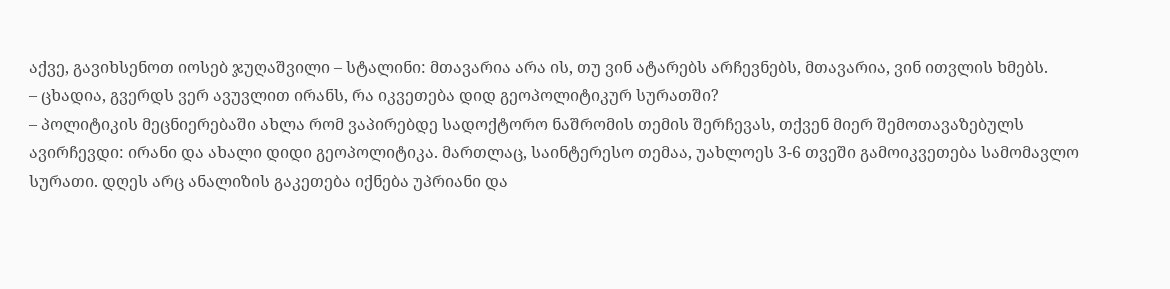აქვე, გავიხსენოთ იოსებ ჯუღაშვილი – სტალინი: მთავარია არა ის, თუ ვინ ატარებს არჩევნებს, მთავარია, ვინ ითვლის ხმებს.
– ცხადია, გვერდს ვერ ავუვლით ირანს, რა იკვეთება დიდ გეოპოლიტიკურ სურათში?
– პოლიტიკის მეცნიერებაში ახლა რომ ვაპირებდე სადოქტორო ნაშრომის თემის შერჩევას, თქვენ მიერ შემოთავაზებულს ავირჩევდი: ირანი და ახალი დიდი გეოპოლიტიკა. მართლაც, საინტერესო თემაა, უახლოეს 3-6 თვეში გამოიკვეთება სამომავლო სურათი. დღეს არც ანალიზის გაკეთება იქნება უპრიანი და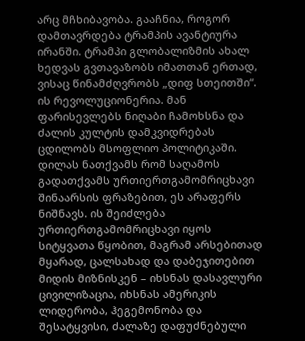არც მჩხიბავობა. გააჩნია, როგორ დამთავრდება ტრამპის ავანტიურა ირანში. ტრამპი გლობალიზმის ახალ ხედვას გვთავაზობს იმათთან ერთად, ვისაც წინამძღვრობს „დიფ სთეითში“. ის რევოლუციონერია. მან ფარისევლებს ნიღაბი ჩამოხსნა და ძალის კულტის დამკვიდრებას ცდილობს მსოფლიო პოლიტიკაში. დილას ნათქვამს რომ საღამოს გადათქვამს ურთიერთგამომრიცხავი შინაარსის ფრაზებით, ეს არაფერს ნიშნავს. ის შეიძლება ურთიერთგამომრიცხავი იყოს სიტყვათა წყობით, მაგრამ არსებითად მყარად, ცალსახად და დაბეჯითებით მიდის მიზნისკენ – იხსნას დასავლური ცივილიზაცია, იხსნას ამერიკის ლიდერობა, ჰეგემონობა და შესატყვისი, ძალაზე დაფუძნებული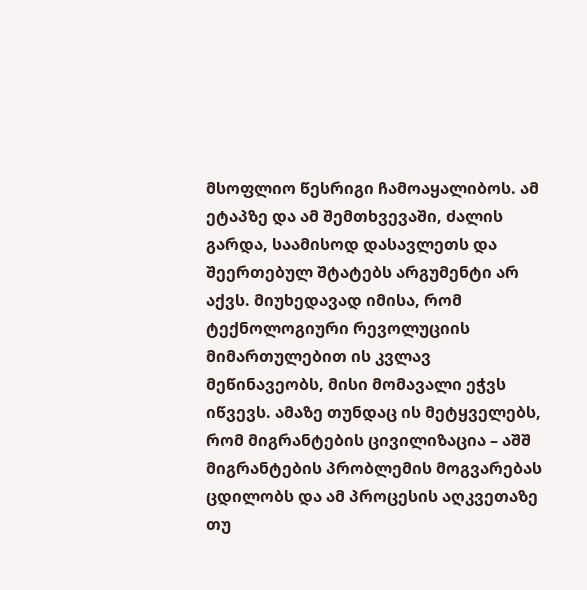მსოფლიო წესრიგი ჩამოაყალიბოს. ამ ეტაპზე და ამ შემთხვევაში, ძალის გარდა, საამისოდ დასავლეთს და შეერთებულ შტატებს არგუმენტი არ აქვს. მიუხედავად იმისა, რომ ტექნოლოგიური რევოლუციის მიმართულებით ის კვლავ მეწინავეობს, მისი მომავალი ეჭვს იწვევს. ამაზე თუნდაც ის მეტყველებს, რომ მიგრანტების ცივილიზაცია – აშშ მიგრანტების პრობლემის მოგვარებას ცდილობს და ამ პროცესის აღკვეთაზე თუ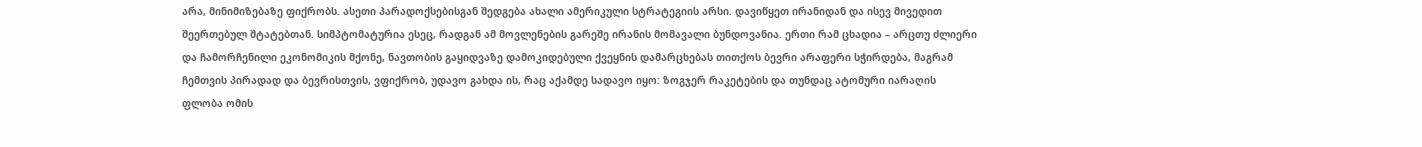არა, მინიმიზებაზე ფიქრობს. ასეთი პარადოქსებისგან შედგება ახალი ამერიკული სტრატეგიის არსი. დავიწყეთ ირანიდან და ისევ მივედით შეერთებულ შტატებთან. სიმპტომატურია ესეც, რადგან ამ მოვლენების გარეშე ირანის მომავალი ბუნდოვანია. ერთი რამ ცხადია – არცთუ ძლიერი და ჩამორჩენილი ეკონომიკის მქონე, ნავთობის გაყიდვაზე დამოკიდებული ქვეყნის დამარცხებას თითქოს ბევრი არაფერი სჭირდება, მაგრამ ჩემთვის პირადად და ბევრისთვის, ვფიქრობ, უდავო გახდა ის, რაც აქამდე სადავო იყო: ზოგჯერ რაკეტების და თუნდაც ატომური იარაღის ფლობა ომის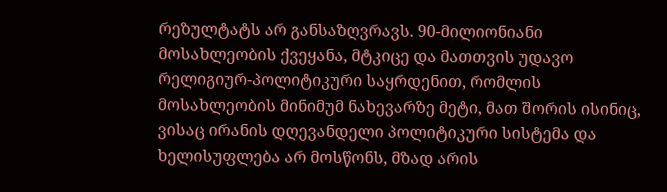რეზულტატს არ განსაზღვრავს. 90-მილიონიანი მოსახლეობის ქვეყანა, მტკიცე და მათთვის უდავო რელიგიურ-პოლიტიკური საყრდენით, რომლის მოსახლეობის მინიმუმ ნახევარზე მეტი, მათ შორის ისინიც, ვისაც ირანის დღევანდელი პოლიტიკური სისტემა და ხელისუფლება არ მოსწონს, მზად არის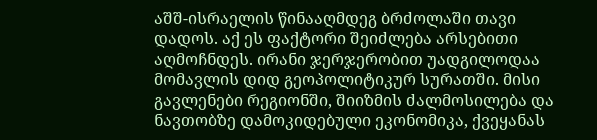აშშ-ისრაელის წინააღმდეგ ბრძოლაში თავი დადოს. აქ ეს ფაქტორი შეიძლება არსებითი აღმოჩნდეს. ირანი ჯერჯერობით უადგილოდაა მომავლის დიდ გეოპოლიტიკურ სურათში. მისი გავლენები რეგიონში, შიიზმის ძალმოსილება და ნავთობზე დამოკიდებული ეკონომიკა, ქვეყანას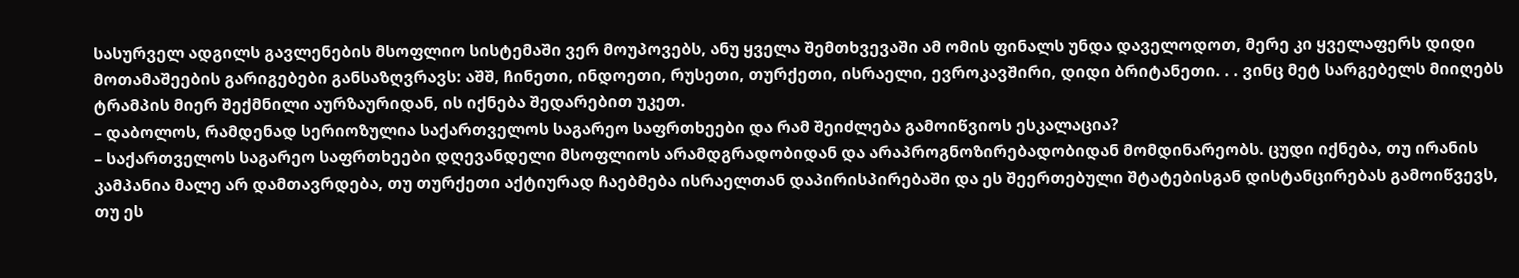სასურველ ადგილს გავლენების მსოფლიო სისტემაში ვერ მოუპოვებს, ანუ ყველა შემთხვევაში ამ ომის ფინალს უნდა დაველოდოთ, მერე კი ყველაფერს დიდი მოთამაშეების გარიგებები განსაზღვრავს: აშშ, ჩინეთი, ინდოეთი, რუსეთი, თურქეთი, ისრაელი, ევროკავშირი, დიდი ბრიტანეთი. . . ვინც მეტ სარგებელს მიიღებს ტრამპის მიერ შექმნილი აურზაურიდან, ის იქნება შედარებით უკეთ.
– დაბოლოს, რამდენად სერიოზულია საქართველოს საგარეო საფრთხეები და რამ შეიძლება გამოიწვიოს ესკალაცია?
– საქართველოს საგარეო საფრთხეები დღევანდელი მსოფლიოს არამდგრადობიდან და არაპროგნოზირებადობიდან მომდინარეობს. ცუდი იქნება, თუ ირანის კამპანია მალე არ დამთავრდება, თუ თურქეთი აქტიურად ჩაებმება ისრაელთან დაპირისპირებაში და ეს შეერთებული შტატებისგან დისტანცირებას გამოიწვევს, თუ ეს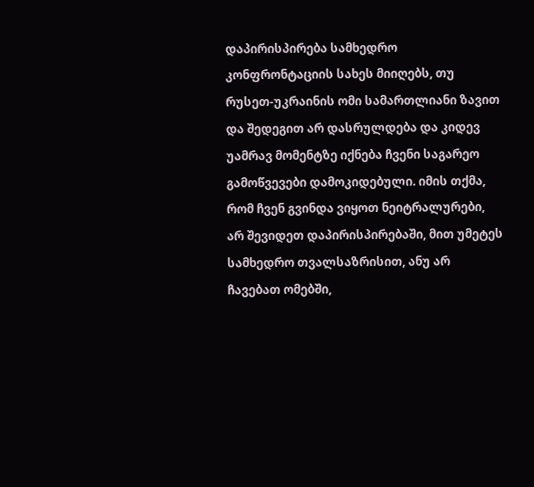დაპირისპირება სამხედრო კონფრონტაციის სახეს მიიღებს, თუ რუსეთ-უკრაინის ომი სამართლიანი ზავით და შედეგით არ დასრულდება და კიდევ უამრავ მომენტზე იქნება ჩვენი საგარეო გამოწვევები დამოკიდებული. იმის თქმა, რომ ჩვენ გვინდა ვიყოთ ნეიტრალურები, არ შევიდეთ დაპირისპირებაში, მით უმეტეს სამხედრო თვალსაზრისით, ანუ არ ჩავებათ ომებში,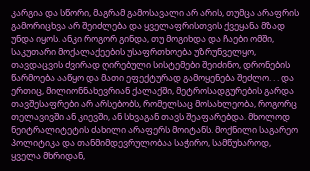კარგია და სწორი, მაგრამ გამოსავალი არ არის, თუმცა არაფრის გამორიცხვა არ შეიძლება და ყველაფრისთვის ქვეყანა მზად უნდა იყოს. ანკი როგორ გინდა, თუ მოგიხდა და ჩაები ომში, საკუთარი მოქალაქეების უსაფრთხოება უზრუნველყო, თავდაცვის ძვირად ღირებული სისტემები შეიძინო, დრონების წარმოება ააწყო და მათი ეფექტურად გამოყენება შეძლო. . . და ერთიც, მილიონნახევრიან ქალაქში, მეტროსადგურების გარდა თავშესაფრები არ არსებობს, რომელსაც მოსახლეობა, როგორც თელავივში ან კიევში, ან სხვაგან თავს შეაფარებდა. მხოლოდ ნეიტრალიტეტის ძახილი არაფერს მოიტანს. მოქნილი საგარეო პოლიტიკა და თანმიმდევრულობაა საჭირო, სამწუხაროდ, ყველა მხრიდან,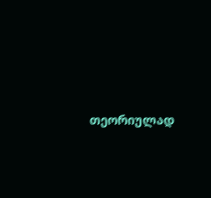თეორიულად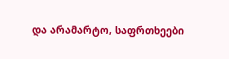და არამარტო, საფრთხეები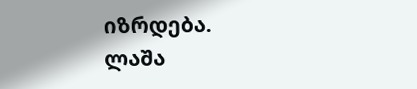იზრდება.
ლაშა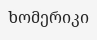ხომერიკი